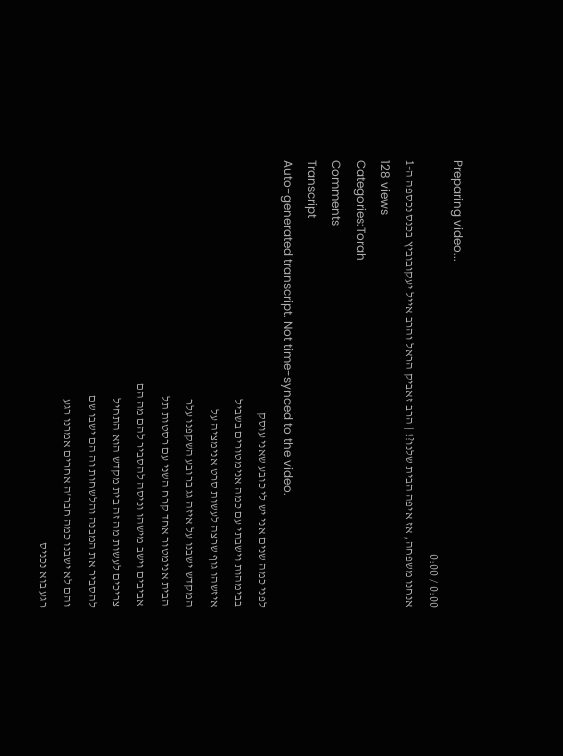Preparing video...
0:00 / 0:00
אנחנו משפחה, אז איפה הבית שלנו?! | הרב זאביק הראל והרב אייל יעקובוביץ בכנס נכספה ה-1
128 views
Categories:Torah
Comments
Transcript
Auto-generated transcript. Not time-synced to the video.
לפני כמה שנים אני יש לי כובע שאני עוסק
בבימהות וישבתי עם כמה אנימטורים בשביל
איזשהו גוף שרצה לעשות סרט אנימציה על
המקדש ישבנו על איזה גג ברובע השקפנו עלר
הבית אנימטור אחד קרח השני עם רסטות תל
אביבים וישב מישהו וניסה להסביר להם מה הם
צריכים לעשות מה זה בית מקדש הוא התחיל
להסביר את המבנה והלשחות וה הם ישבו שם
והם לא ישבנו כמה חבר'ה אחרים אמרנו רגע
רגע בוא נכניס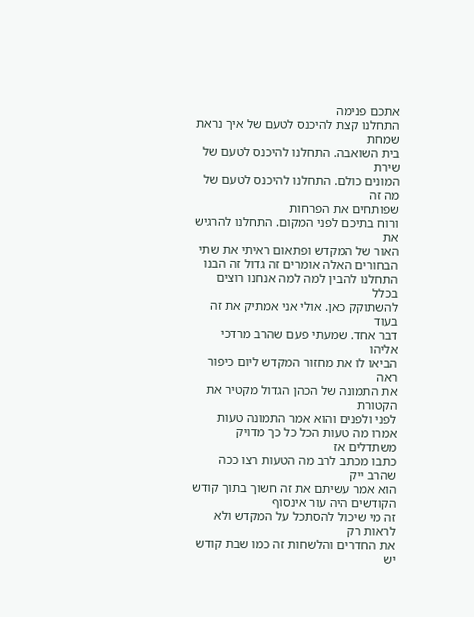אתכם פנימה
התחלנו קצת להיכנס לטעם של איך נראת שמחת
בית השואבה. התחלנו להיכנס לטעם של שירת
המונים כולם. התחלנו להיכנס לטעם של מה זה
שפותחים את הפרחות
ורוח בתיכם לפני המקום. התחלנו להרגיש את
האור של המקדש ופתאום ראיתי את שתי
הבחורים האלה אומרים זה גדול זה הבנו
התחלנו להבין למה למה אנחנו רוצים בכלל
להשתוקק כאן. אולי אני אמתיק את זה בעוד
דבר אחד. שמעתי פעם שהרב מרדכי אליהו
הביאו לו את מחזור המקדש ליום כיפור ראה
את התמונה של הכהן הגדול מקטיר את הקטורת
לפני ולפנים והוא אמר התמונה טעות
אמרו מה טעות הכל כל כך מדויק משתדלים אז
כתבו מכתב לרב מה הטעות רצו ככה שהרב ייק
הוא אמר עשיתם את זה חשוך בתוך קודש
הקודשים היה עור אינסוף
זה מי שיכול להסתכל על המקדש ולא לראות רק
את החדרים והלשחות זה כמו שבת קודש יש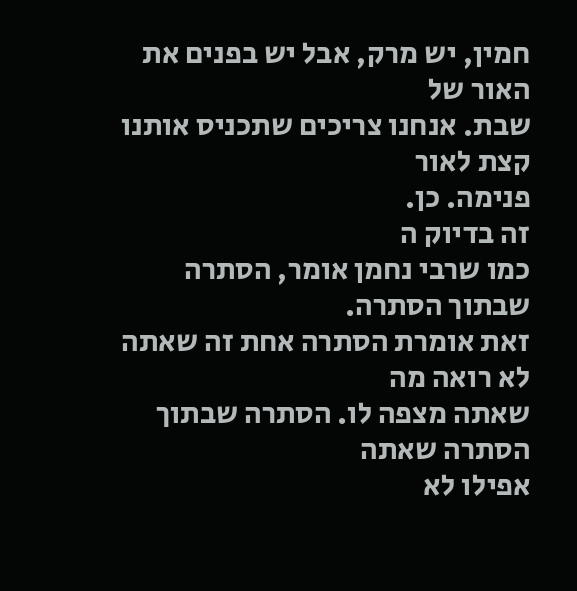חמין, יש מרק, אבל יש בפנים את האור של
שבת. אנחנו צריכים שתכניס אותנו קצת לאור
פנימה. כן.
זה בדיוק ה
כמו שרבי נחמן אומר, הסתרה שבתוך הסתרה.
זאת אומרת הסתרה אחת זה שאתה לא רואה מה
שאתה מצפה לו. הסתרה שבתוך הסתרה שאתה
אפילו לא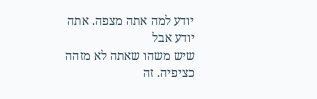יודע למה אתה מצפה. אתה יודע אבל
שיש משהו שאתה לא מזהה כציפיה. זה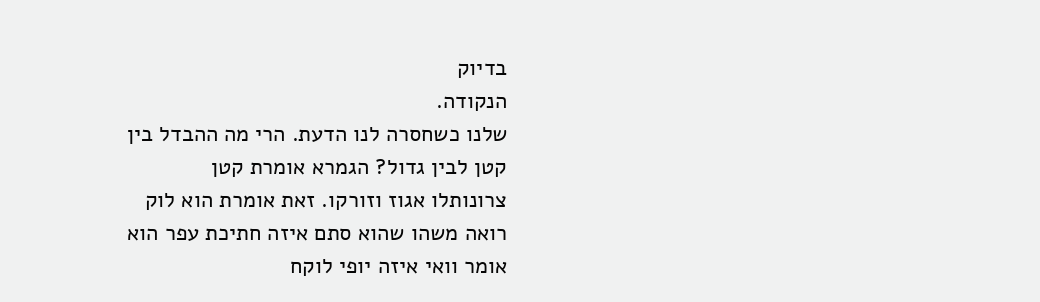בדיוק
הנקודה.
שלנו כשחסרה לנו הדעת. הרי מה ההבדל בין
קטן לבין גדול? הגמרא אומרת קטן
צרונותלו אגוז וזורקו. זאת אומרת הוא לוק
רואה משהו שהוא סתם איזה חתיכת עפר הוא
אומר וואי איזה יופי לוקח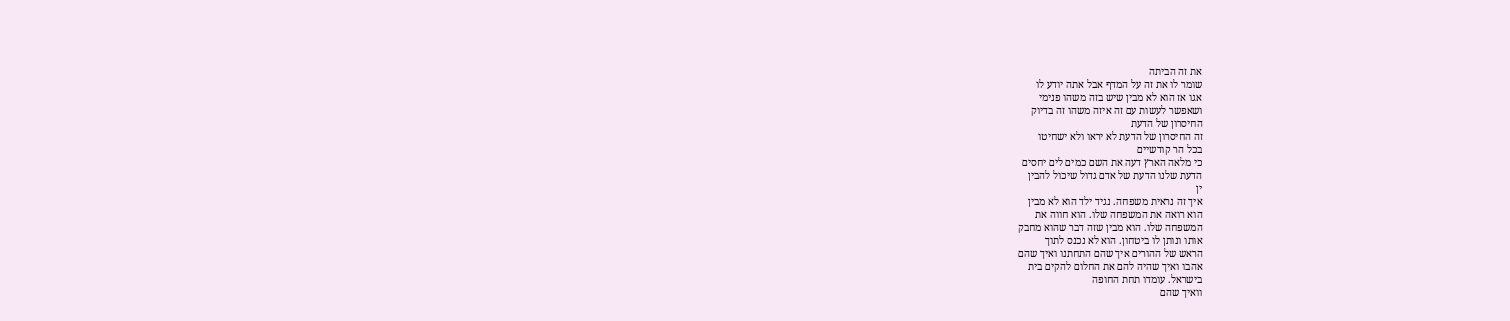את זה הביתה
שומר לו את זה על המדף אבל אתה יודע לו
אגו אז הוא לא מבין שיש בזה משהו פנימי
ושאפשר לעשות עם זה איזה משהו זה בדיוק
החיסרון של הדעת
זה החיסרון של הדעת לא יראו ולא ישחיטו
בכל הר קודשיים
כי מלאה הארץ דעה את השם כמים לים יחסים
הדעת שלנו הדעת של אדם גדול שיכול להבין
ין
איך זה נראית משפחה. נגיד ילד הוא לא מבין
הוא רואה את המשפחה שלו. הוא חווה את
המשפחה שלו. הוא מבין שזה דבר שהוא מחבק
אותו ונותן לו ביטחון. הוא לא נכנס לתוך
הראש של ההורים איך שהם התחתנו ואיך שהם
אהבו ואיך שהיה להם את החלום להקים בית
בישראל. עומדו תחת החופה
וואיך שהם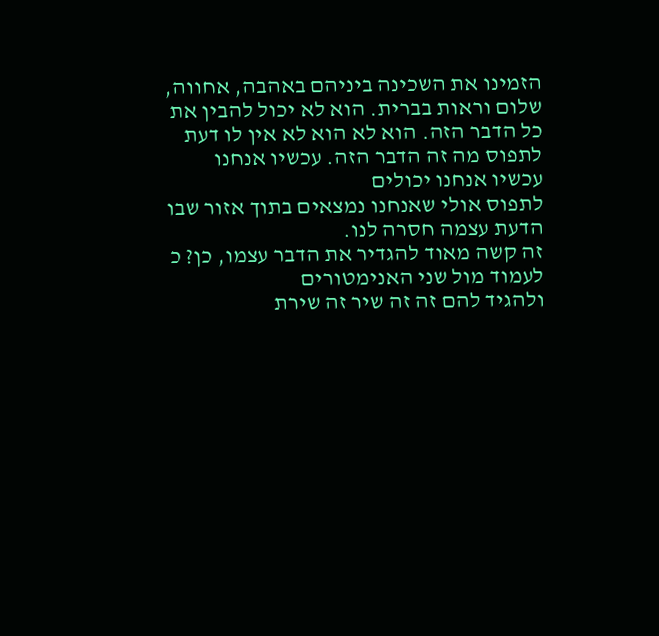הזמינו את השכינה ביניהם באהבה, אחווה,
שלום וראות בברית. הוא לא יכול להבין את
כל הדבר הזה. הוא לא הוא לא אין לו דעת
לתפוס מה זה הדבר הזה. עכשיו אנחנו
עכשיו אנחנו יכולים
לתפוס אולי שאנחנו נמצאים בתוך אזור שבו
הדעת עצמה חסרה לנו.
זה קשה מאוד להגדיר את הדבר עצמו, כן? כ
לעמוד מול שני האנימטורים
ולהגיד להם זה זה שיר זה שירת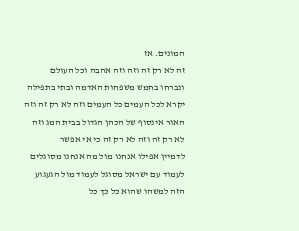המונים. אז
זה לא רק זה וזה וזה אהבה וכל העולם
ונברחו בחמש משפחות האדמה ובתי בתפילה
יקרא לכל העמים כל העמים וזה לא רק זה וזה
האור אינסוף של הכהן הגדול בבית המג וזה
לא רק זה וזה לא רק זה כי אי אפשר
לדמיין אפילו אנחנו מול מה אנחנו מסוגלים
לעמוד עם ישראל מסוגל לעמוד מול הגעגוע
הזה למשהו שהוא כל כך כל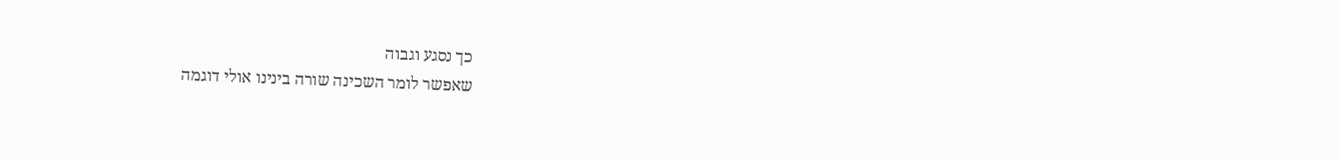כך נסגע וגבוה
שאפשר לומר השכינה שורה בינינו אולי דוגמה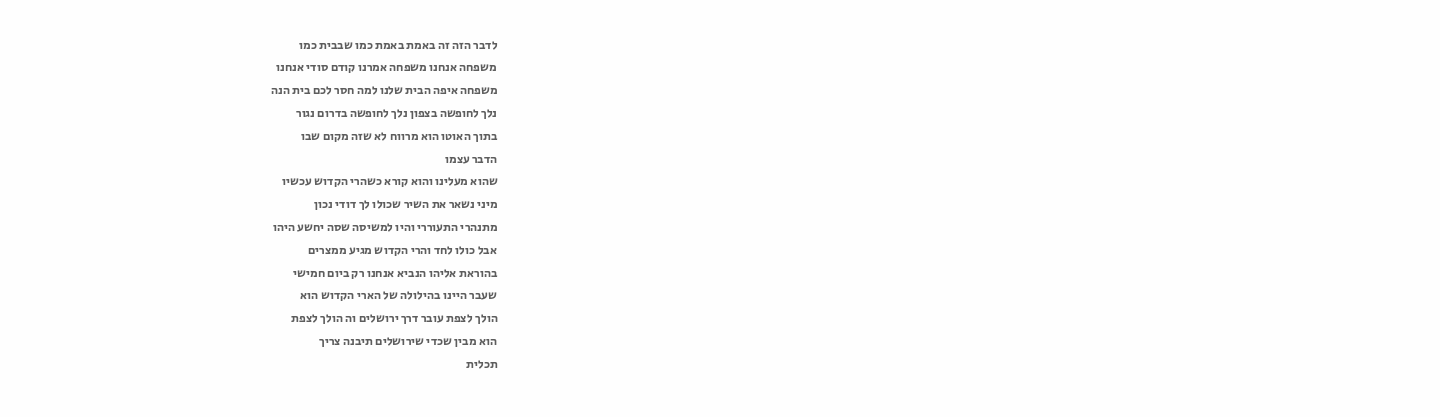לדבר הזה זה באמת באמת כמו שבבית כמו
משפחה אנחנו משפחה אמרנו קודם סודי אנחנו
משפחה איפה הבית שלנו למה חסר לכם בית הנה
נלך לחופשה בצפון נלך לחופשה בדרום נגור
בתוך האוטו הוא מרווח לא שזה מקום שבו
הדבר עצמו
שהוא מעלינו והוא קורא כשהרי הקדוש עכשיו
מיני נשאר את השיר שכולו לך דודי נכון
מתנהרי התעוררי והיו למשיסה שסה יחשע היהו
אבל כולו לחד והרי הקדוש מגיע ממצרים
בהוראת אליהו הנביא אנחנו רק ביום חמישי
שעבר היינו בהילולה של הארי הקדוש הוא
הולך לצפת עובר דרך ירושלים וה הולך לצפת
הוא מבין שכדי שירושלים תיבנה צריך
תכלית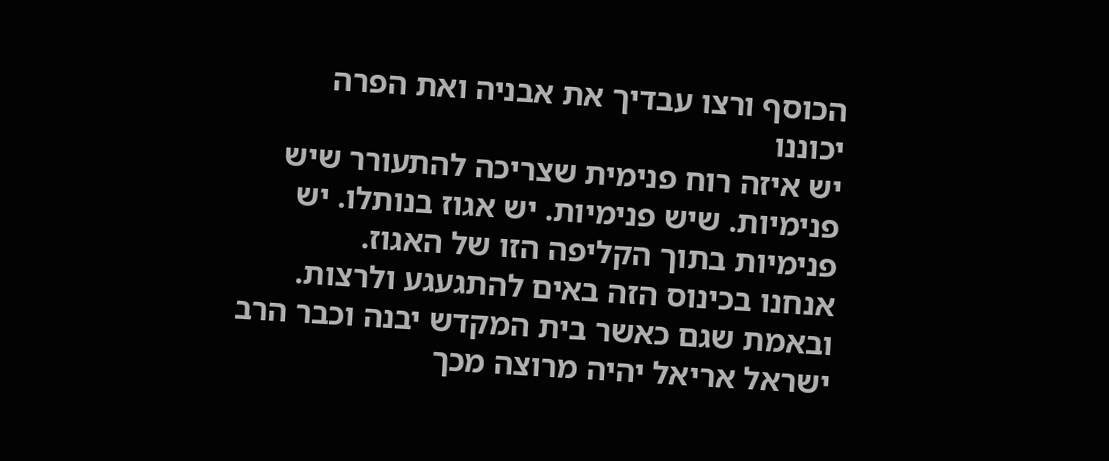הכוסף ורצו עבדיך את אבניה ואת הפרה
יכוננו
יש איזה רוח פנימית שצריכה להתעורר שיש
פנימיות. שיש פנימיות. יש אגוז בנותלו. יש
פנימיות בתוך הקליפה הזו של האגוז.
אנחנו בכינוס הזה באים להתגעגע ולרצות.
ובאמת שגם כאשר בית המקדש יבנה וכבר הרב
ישראל אריאל יהיה מרוצה מכך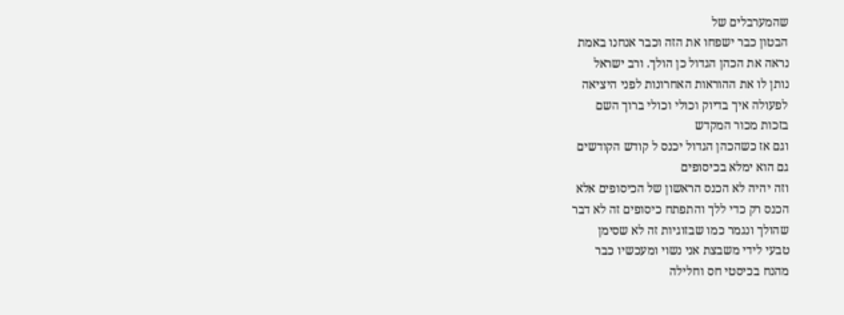שהמערבלים של
הבטון כבר ישפחו את הזה וכבר אנחנו באמת
נראה את הכהן הגדול כן הולך. ורב ישראל
נותן לו את ההוראות האחרונות לפני היציאה
לפעולה איך בדיוק וכולי וכולי ברוך השם
בזכות מכור המקדש
וגם אז כשהכהן הגדול יכנס ל קודש הקודשים
גם הוא ימלא בכיסופים
וזה יהיה לא הכנס הראשון של הכיסופים אלא
הכנס רק כדי ללך והתפתח כיסופים זה לא דבר
שהולך ונגמר כמו שבזוגיות זה לא שסימן
טבעי לידי משבצת אני נשוי ומעכשיו כבר
מהנח בכיסטי חס וחלילה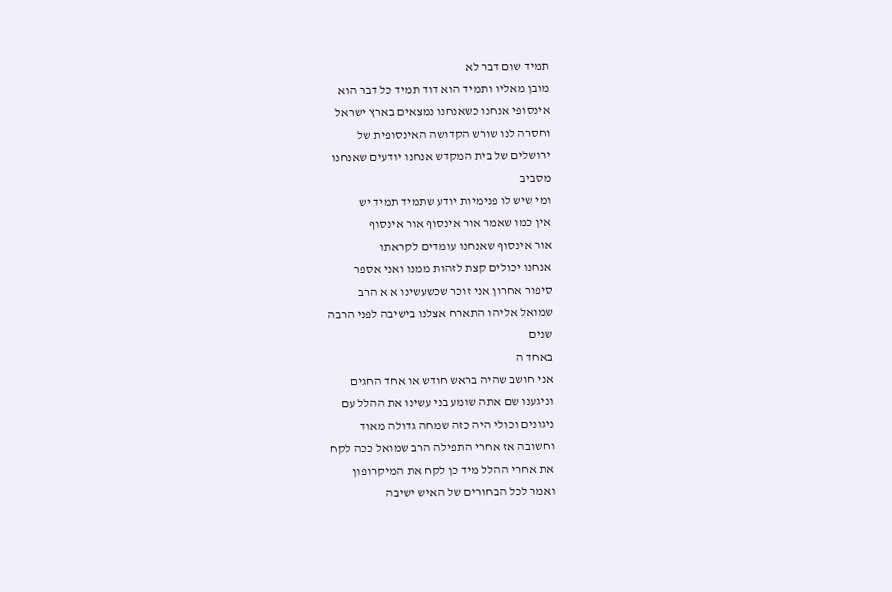תמיד שום דבר לא
מובן מאליו ותמיד הוא דוד תמיד כל דבר הוא
אינסופי אנחנו כשאנחנו נמצאים בארץ ישראל
וחסרה לנו שורש הקדושה האינסופית של
ירושלים של בית המקדש אנחנו יודעים שאנחנו
מסביב
ומי שיש לו פנימיות יודע שתמיד תמיד יש
אין כמו שאמר אור אינסוף אור אינסוף
אור אינסוף שאנחנו עומדים לקראתו
אנחנו יכולים קצת לזהות ממנו ואני אספר
סיפור אחרון אני זוכר שכשעשינו א א הרב
שמואל אליהו התארח אצלנו בישיבה לפני הרבה
שנים
באחד ה
אני חושב שהיה בראש חודש או אחד החגים
וניגענו שם אתה שומע בני עשינו את ההלל עם
ניגונים וכולי היה כזה שמחה גדולה מאוד
וחשובה אז אחרי התפילה הרב שמואל ככה לקח
את אחרי ההלל מיד כן לקח את המיקרופון
ואמר לכל הבחורים של האיש ישיבה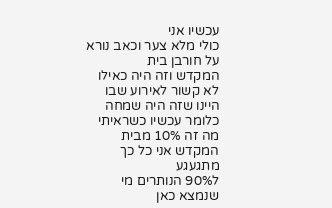עכשיו אני
כולי מלא צער וכאב נורא על חורבן בית
המקדש וזה היה כאילו לא קשור לאירוע שבו
היינו שזה היה שמחה כלומר עכשיו כשראיתי
מה זה 10% מבית המקדש אני כל כך מתגעגע
ל90% הנותרים מי שנמצא כאן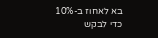בא לאחוז ב-10%
כדי לבקש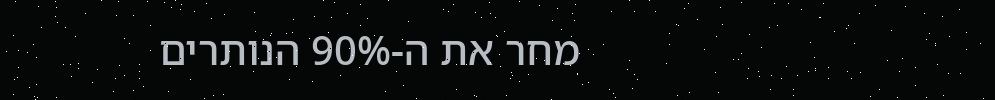מחר את ה-90% הנותרים